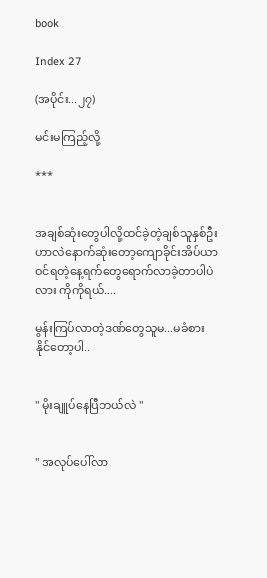book

Index 27

(အပိုင်း...၂၇)

မင်းမကြည့်လို့

***


အချစ်ဆုံးတွေပါလို့ထင်ခဲ့တဲ့ချစ်သူနှစ်ဦးဟာလဲနောက်ဆုံးတော့ကျောခိုင်းအိပ်ယာဝင်ရတဲ့နေ့ရက်တွေရောက်လာခဲ့တာပါပဲလား ကိုကိုရယ်....

မွန်းကြပ်လာတဲ့ဒဏ်တွေသူမ...မခံစားနိုင်တော့ပါ..


" မိုးချူပ်နေပြီဘယ်လဲ "


" အလုပ်ပေါ်လာ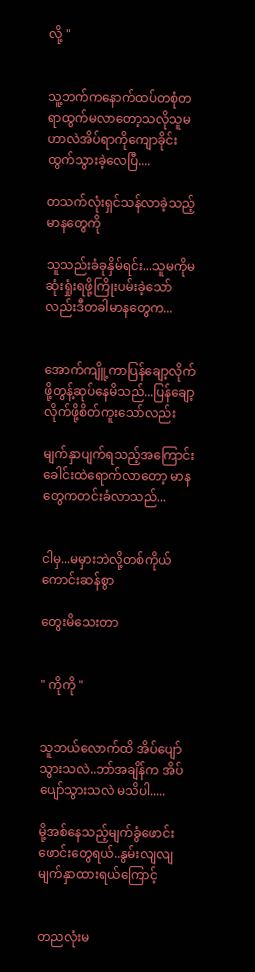လို့ "


သူ့ဘက်ကနောက်ထပ်တစုံတရာထွက်မလာတော့သလိုသူမ ဟာလဲအိပ်ရာကိုကျောခိုင်းထွက်သွားခဲ့လေပြီ....

တသက်လုံးရှင်သန်လာခဲ့သည့်မာနတွေကို

သူသည်းခံခုနှိမ်ရင်း...သူမကိုမဆုံးရှုံးရဖို့ကြိုးပမ်းခဲ့သော်လည်းဒီတခါမာနတွေက...


အောက်ကျိူ့ကာပြန်ချော့လိုက်ဖို့တွန့်ဆုပ်နေမိသည်...ပြန်ချော့လိုက်ဖို့စိတ်ကူးသော်လည်း

မျက်နှာပျက်ရသည့်အကြောင်းခေါင်းထဲရောက်လာတော့ မာနတွေကတင်းခံလာသည်...


ငါမှ...မမှားဘဲလို့တစ်ကိုယ်ကောင်းဆန်စွာ

တွေးမိသေးတာ


" ကိုကို "


သူဘယ်လောက်ထိ အိပ်ပျော်သွားသလဲ..ဘာ်အချိန်က အိပ်ပျော်သွားသလဲ မသိပါ.....

မို့အစ်နေသည့်မျက်ခွံဖောင်းဖောင်းတွေရယ်..နွမ်းလျလျမျက်နှာထားရယ်ကြောင့်


တညလုံးမ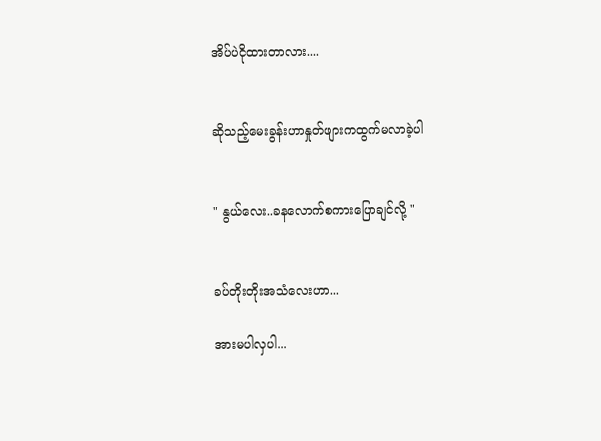အိပ်ပဲငိုထားတာလား....


ဆိုသည့်မေးခွန်းဟာနှုတ်ဖျားကထွက်မလာခဲ့ပါ


" နွယ်လေး..ခနလောက်စကားပြောချင်လို့ "


ခပ်တိုးတိုးအသံလေးဟာ...

အားမပါလှပါ...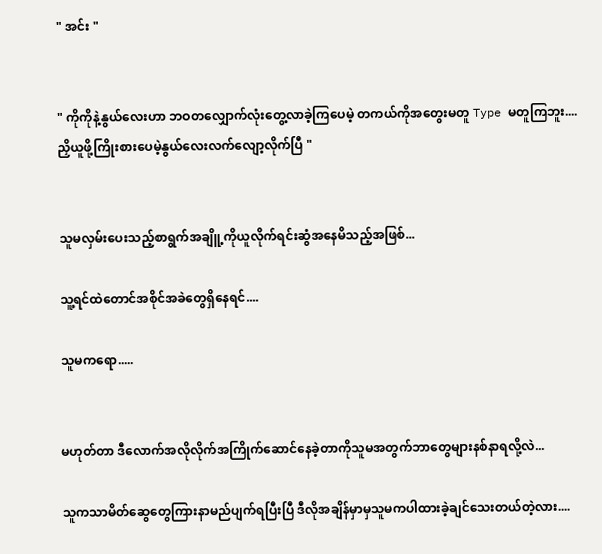" အင်း "


" ကိုကိုနဲ့နွယ်လေးဟာ ဘဝတလျှောက်လုံးတွေ့လာခဲ့ကြပေမဲ့ တကယ်ကိုအတွေးမတူ Type မတူကြဘူး....ညှိယူဖို့ကြိုးစားပေမဲ့နွယ်လေးလက်လျော့လိုက်ပြီ "


သူမလှမ်းပေးသည့်စာရွက်အချိူ့ကိုယူလိုက်ရင်းဆွံအနေမိသည့်အဖြစ်...

သူ့ရင်ထဲတောင်အစိုင်အခဲတွေရှိနေရင်....

သူမကရော.....


မဟုတ်တာ ဒီလောက်အလိုလိုက်အကြိုက်ဆောင်နေခဲ့တာကိုသူမအတွက်ဘာတွေများနစ်နာရလို့လဲ...

သူကသာမိတ်ဆွေတွေကြားနာမည်ပျက်ရပြီးပြီ ဒီလိုအချိန်မှာမှသူမကပါထားခဲ့ချင်သေးတယ်တဲ့လား....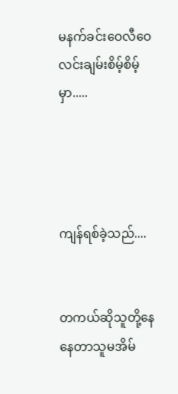မနက်ခင်းဝေလီဝေလင်းချမ်းစိမ့်စိမ့်မှာ.....




ကျန်ရစ်ခဲ့သည်....


တကယ်ဆိုသူတို့နေနေတာသူမအိမ်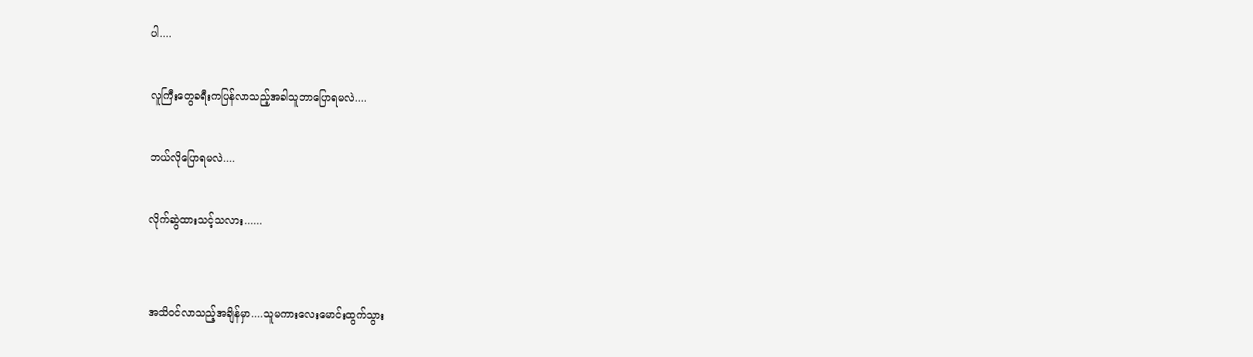ပါ....

လူကြီးတွေခရီးကပြန်လာသည့်အခါသူဘာပြောရမလဲ....

ဘယ်လိုပြောရမလဲ....

လိုက်ဆွဲထားသင့်သလား......


အသိဝင်လာသည့်အချိန်မှာ....သူမကားလေးမောင်းထွက်သွား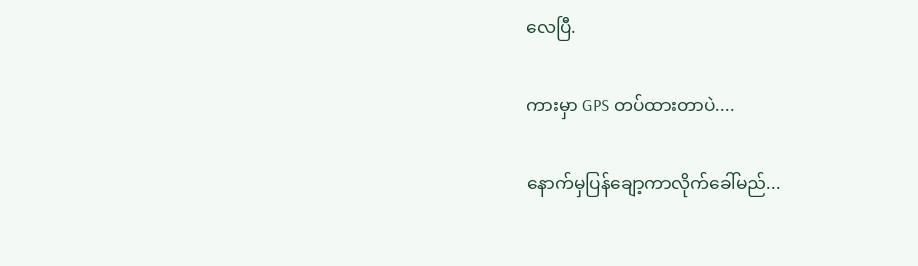လေပြီ.

ကားမှာ GPS တပ်ထားတာပဲ....

နောက်မှပြန်ချော့ကာလိုက်ခေါ်မည်...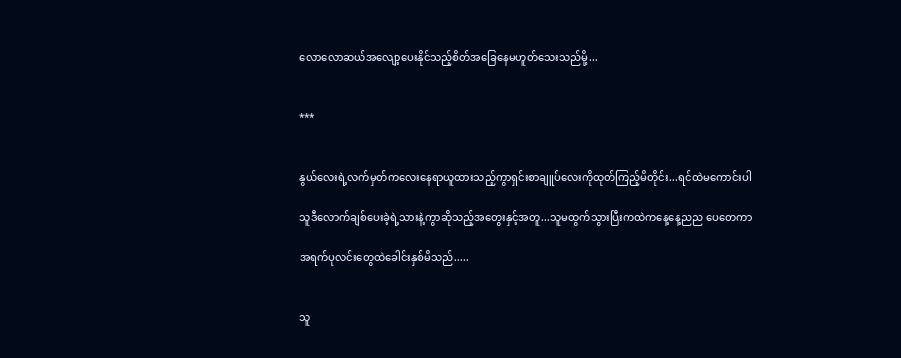လောလောဆယ်အလျော့ပေးနိုင်သည့်စိတ်အခြေနေမဟူတ်သေးသည်မို့...


***


နွယ်လေးရဲ့လက်မှတ်ကလေးနေရာယူထားသည့်ကွာရှင်းစာချူပ်လေးကိုထုတ်ကြည့်မိတိုင်း...ရင်ထဲမကောင်းပါ

သူဒီလောက်ချစ်ပေးခဲ့ရဲ့သားနဲ့ကွာဆိုသည့်အတွေးနှင့်အတူ...သူမထွက်သွားပြီးကထဲကနေ့နေ့ညည ပေတေကာ

အရက်ပုလင်းတွေထဲခေါင်းနှစ်မိသည်.....


သူ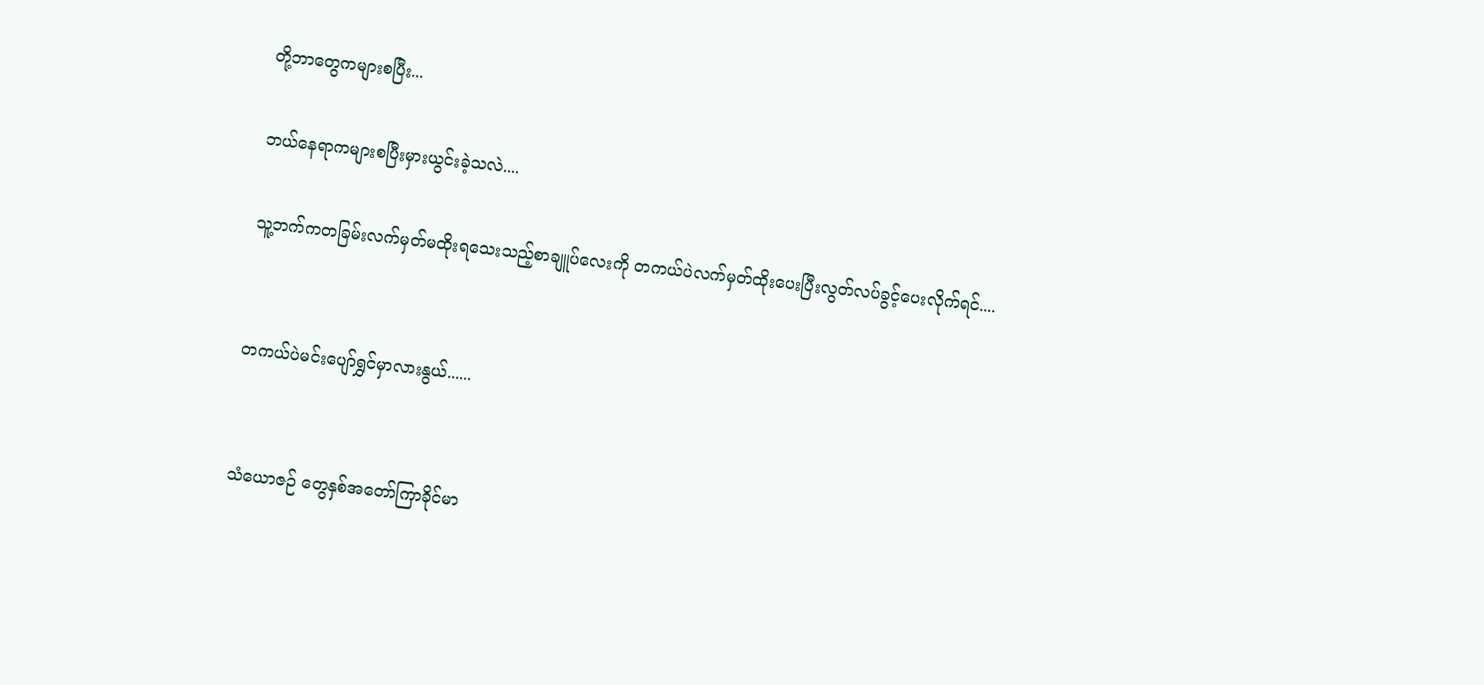တို့ဘာတွေကများစပြီး...

ဘယ်နေရာကများစပြီးမှားယွင်းခဲ့သလဲ....

သူ့ဘက်ကတခြမ်းလက်မှတ်မထိုးရသေးသည့်စာချူပ်လေးကို တကယ်ပဲလက်မှတ်ထိုးပေးပြီးလွတ်လပ်ခွင့်ပေးလိုက်ရင်....


တကယ်ပဲမင်းပျော်ရွှင်မှာလားနွယ်......


သံယောဇဉ် တွေနှစ်အတော်ကြာခိုင်မာ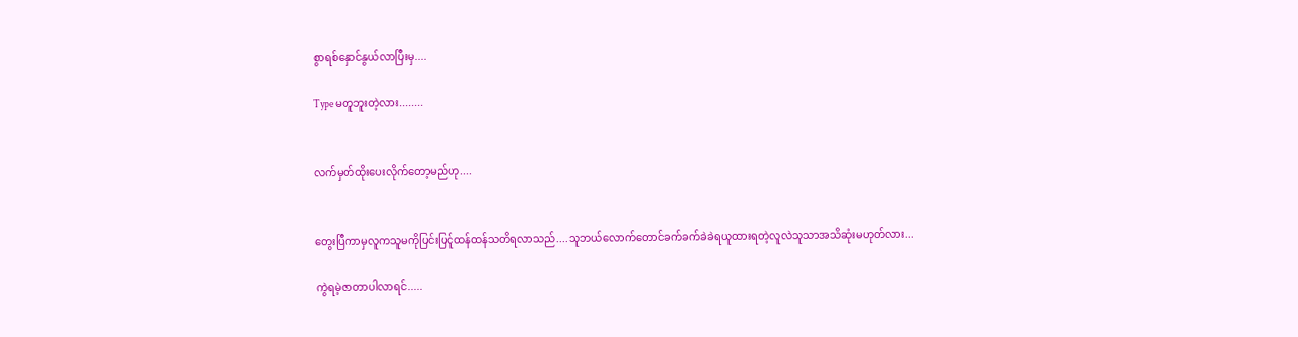စွာရစ်နှောင်နွယ်လာပြီးမှ....

Type မတူဘူးတဲ့လား........


လက်မှတ်ထိုးပေးလိုက်တော့မည်ဟု....


တွေးပြီကာမှလူကသူမကိုပြင်းပြင်ူထန်ထန်သတိရလာသည်....သူဘယ်လောက်တောင်ခက်ခက်ခဲခဲရယူထားရတဲ့လူလဲသူသာအသိဆုံးမဟုတ်လား...

ကွဲရမဲ့ဇာတာပါလာရင်.....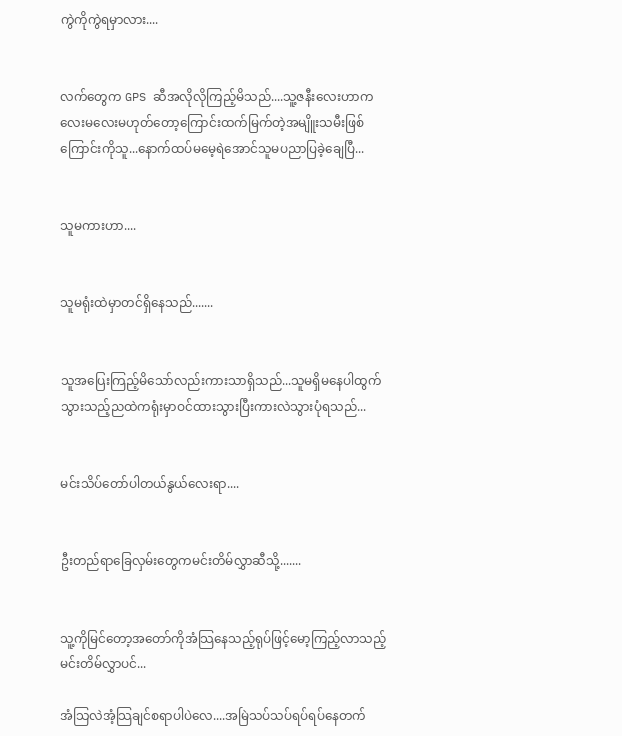ကွဲကိုကွဲရမှာလား....


လက်တွေက GPS ဆီအလိုလိုကြည့်မိသည်....သူ့ဇနီးလေးဟာကလေးမလေးမဟုတ်တော့ကြောင်းထက်မြက်တဲ့အမျိူးသမီးဖြစ်ကြောင်းကိုသူ...နောက်ထပ်မမေ့ရဲအောင်သူမပညာပြခဲ့ချေပြီ...


သူမကားဟာ....


သူမရုံးထဲမှာတင်ရှိနေသည်.......


သူအပြေးကြည့်မိသော်လည်းကားသာရှိသည်...သူမရှိမနေပါထွက်သွားသည့်ညထဲကရုံးမှာဝင်ထားသွားပြီးကားလဲသွားပုံရသည်...


မင်းသိပ်တော်ပါတယ်နွယ်လေးရာ....


ဦးတည်ရာခြေလှမ်းတွေကမင်းတိမ်လွှာဆီသို့.......


သူ့ကိုမြင်တော့အတော်ကိုအံသြနေသည့်ရုပ်ဖြင့်မော့ကြည့်လာသည့်မင်းတိမ်လွှာပင်...

အံသြလဲအံ့သြချင်စရာပါပဲလေ....အမြဲသပ်သပ်ရပ်ရပ်နေတက်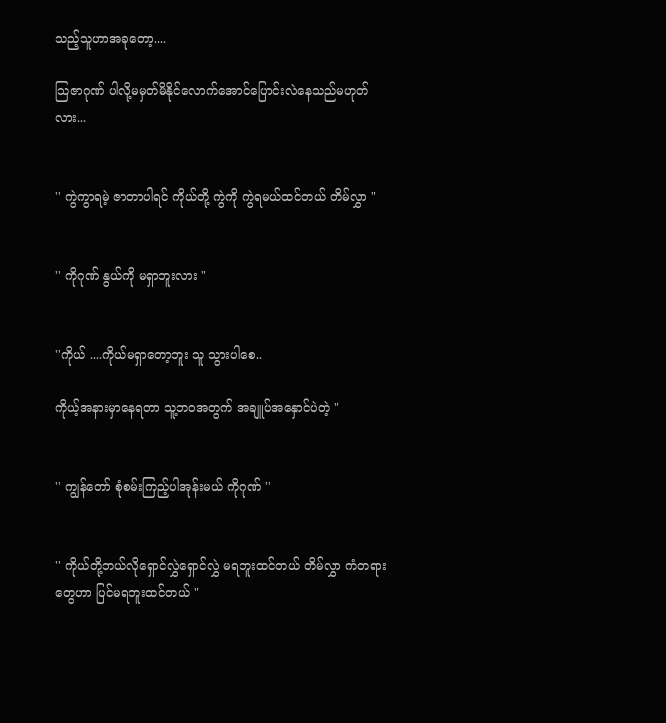သည့်သူဟာအခုတော့....

သြဇာဂုဏ် ပါလို့မမှတ်မိနိုင်လောက်အောင်ပြောင်းလဲနေသည်မဟုတ်လား...


'' ကွဲကွာရမဲ့ ဇာတာပါရင် ကိုယ်တို့ ကွဲကို ကွဲရမယ်ထင်တယ် တိမ်လွှာ "


'' ကိုဂုဏ် နွယ်ကို မရှာဘူးလား "


''ကိုယ် ....ကိုယ်မရှာတော့ဘူး သူ သွားပါစေ..

ကိုယ့်အနားမှာနေရတာ သူ့ဘဝအတွက် အချူပ်အနှောင်ပဲတဲ့ "


'' ကျွန်တော် စုံစမ်းကြည့်ပါအုန်းမယ် ကိုဂုဏ် ''


'' ကိုယ်တို့ဘယ်လိုရှောင်လွှဲရှောင်လွှဲ မရဘူးထင်တယ် တိမ်လွှာ ကံတရားတွေဟာ ပြင်မရဘူးထင်တယ် "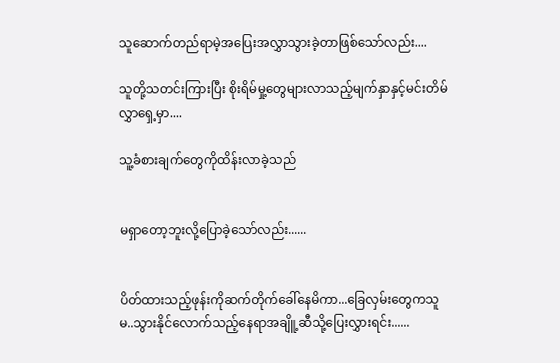သူဆောက်တည်ရာမဲ့အပြေးအလွှာသွားခဲ့တာဖြစ်သော်လည်း....

သူတို့သတင်းကြားပြီး စိုးရိမ်မှု့တွေများလာသည့်မျက်နှာနှင့်မင်းတိမ်လွှာရှေ့မှာ....

သူ့ခံစားချက်တွေကိုထိန်းလာခဲ့သည်


မရှာတော့ဘူးလို့ပြောခဲ့သော်လည်း......


ပိတ်ထားသည့်ဖုန်းကိုဆက်တိုက်ခေါ်နေမိကာ...ခြေလှမ်းတွေကသူမ..သွားနိုင်လောက်သည့်နေရာအချိူ့ဆီသို့ပြေးလွှားရင်း......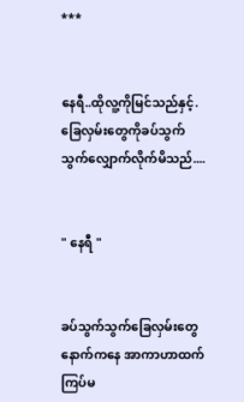***


နေရီ..ထိုလူ့ကိုမြင်သည်နှင့်.ခြေလှမ်းတွေကိုခပ်သွက်သွက်လျှောက်လိုက်မိသည်....


" နေရီ "


ခပ်သွက်သွက်ခြေလှမ်းတွေနောက်ကနေ အာကာဟာထက်ကြပ်မ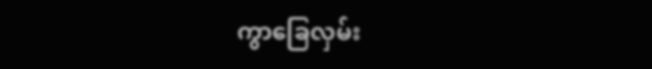ကွာခြေလှမ်း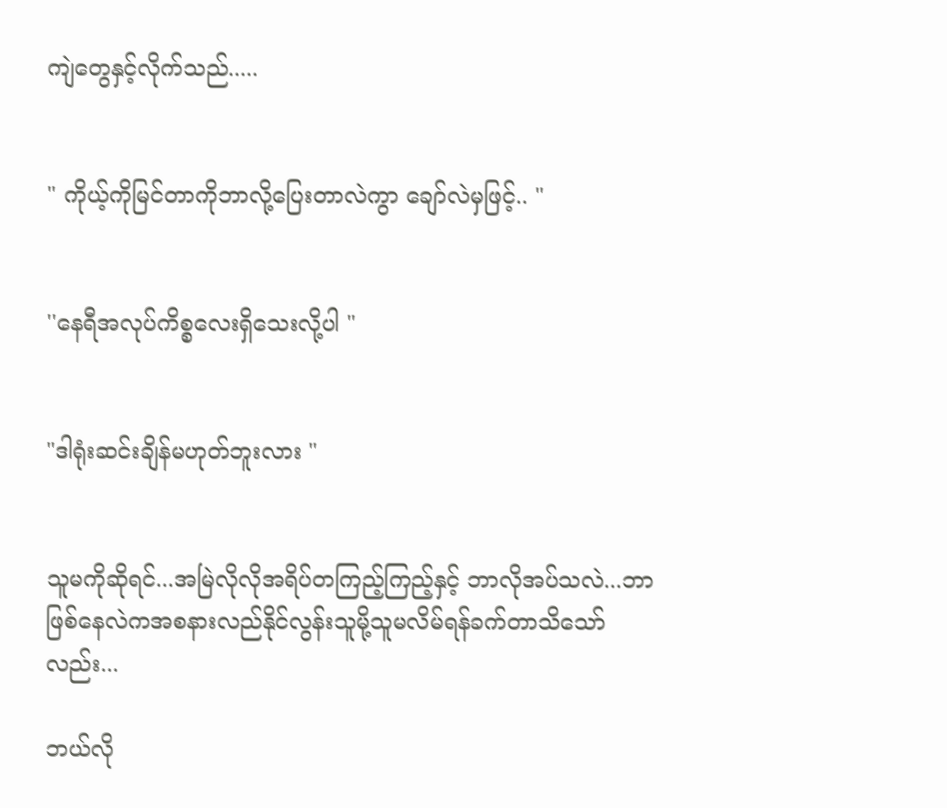ကျဲတွေနှင့်လိုက်သည်.....


" ကိုယ့်ကိုမြင်တာကိုဘာလို့ပြေးတာလဲကွာ ချော်လဲမှဖြင့်.. "


''နေရီအလုပ်ကိစ္စလေးရှိသေးလို့ပါ "


"ဒါရုံးဆင်းချိန်မဟုတ်ဘူးလား "


သူမကိုဆိုရင်...အမြဲလိုလိုအရိပ်တကြည့်ကြည့်နှင့် ဘာလိုအပ်သလဲ...ဘာဖြစ်နေလဲကအစနားလည်နိုင်လွန်းသူမို့သူမလိမ်ရန်ခက်တာသိသော်လည်း...

ဘယ်လို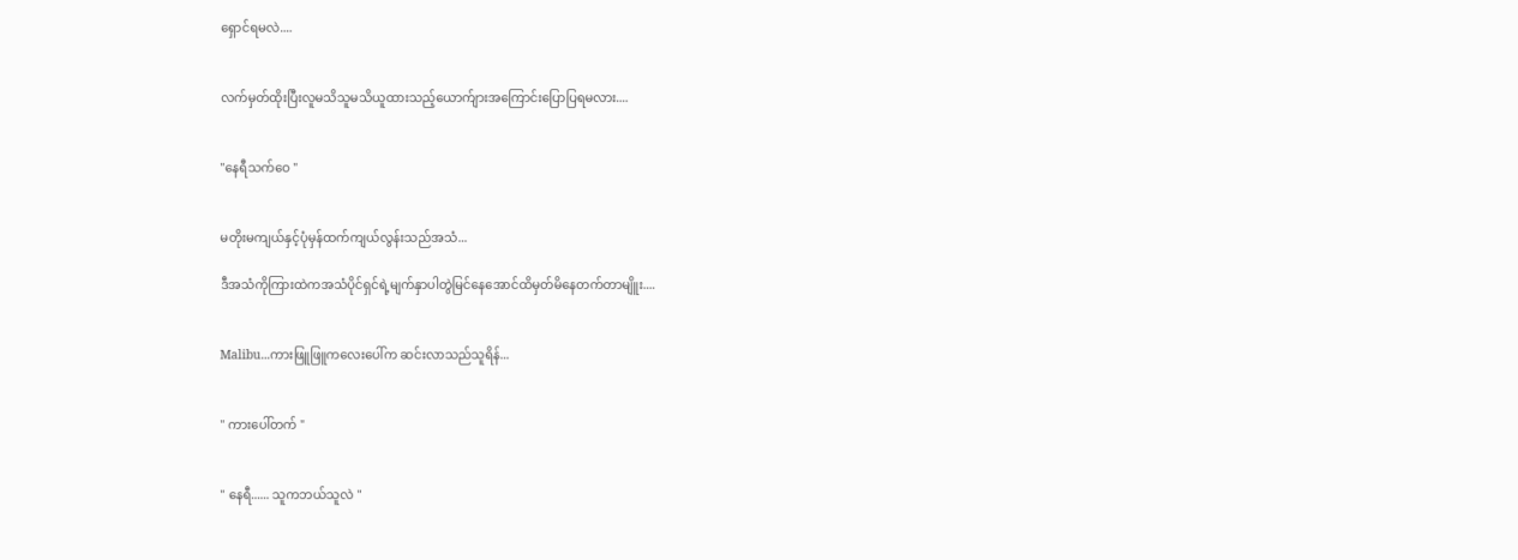ရှောင်ရမလဲ....


လက်မှတ်ထိုးပြီးလူမသိသူမသိယူထားသည့်ယောက်ျားအကြောင်းပြောပြရမလား....


"နေရီသက်ဝေ "


မတိုးမကျယ်နှင့်ပုံမှန်ထက်ကျယ်လွန်းသည်အသံ...

ဒီအသံကိုကြားထဲကအသံပိုင်ရှင်ရဲ့မျက်နှာပါတွဲမြင်နေအောင်ထိမှတ်မိနေတက်တာမျိူး....


Malibu...ကားဖြူဖြူကလေးပေါ်က ဆင်းလာသည်သူရိန်...


" ကားပေါ်တက် "


" နေရီ...... သူကဘယ်သူလဲ "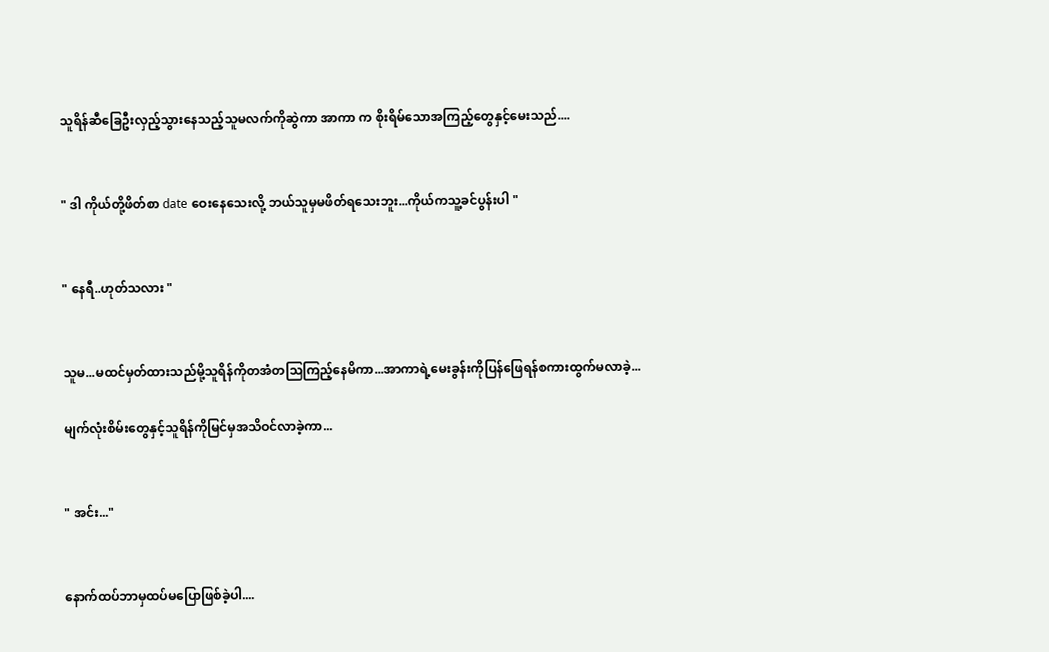သူရိန်ဆီခြေဦးလှည့်သွားနေသည့်သူမလက်ကိုဆွဲကာ အာကာ က စိုးရိမ်သောအကြည့်တွေနှင့်မေးသည်....


" ဒါ ကိုယ်တို့ဖိတ်စာ date ဝေးနေသေးလို့ ဘယ်သူမှမဖိတ်ရသေးဘူး...ကိုယ်ကသူ့ခင်ပွန်းပါ "


" နေရီ..ဟုတ်သလား "


သူမ...မထင်မှတ်ထားသည်မို့သူရိန်ကိုတအံတသြကြည့်နေမိကာ...အာကာရဲ့မေးခွန်းကိုပြန်ဖြေရန်စကားထွက်မလာခဲ့...

မျက်လုံးစိမ်းတွေနှင့်သူရိန်ကိုမြင်မှအသိဝင်လာခဲ့ကာ...


" အင်း..."


နောက်ထပ်ဘာမှထပ်မပြောဖြစ်ခဲ့ပါ....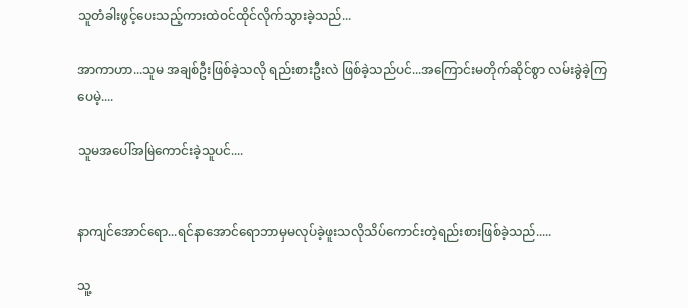သူတံခါးဖွင့်ပေးသည့်ကားထဲဝင်ထိုင်လိုက်သွားခဲ့သည်...

အာကာဟာ...သူမ အချစ်ဦးဖြစ်ခဲ့သလို ရည်းစားဦးလဲ ဖြစ်ခဲ့သည်ပင်...အကြောင်းမတိုက်ဆိုင်စွာ လမ်းခွဲခဲ့ကြပေမဲ့....

သူမအပေါ်အမြဲကောင်းခဲ့သူပင်....


နာကျင်အောင်ရော...ရင်နာအောင်ရောဘာမှမလုပ်ခဲ့ဖူးသလိုသိပ်ကောင်းတဲ့ရည်းစားဖြစ်ခဲ့သည်.....

သူ့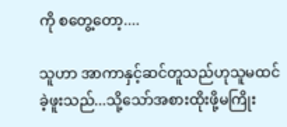ကို စတွေ့တော့....

သူဟာ အာကာနှင့်ဆင်တူသည်ဟုသူမထင်ခဲ့ဖူးသည်...သို့သော်အစားထိုးဖို့မကြိုး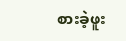စားခဲ့ဖူး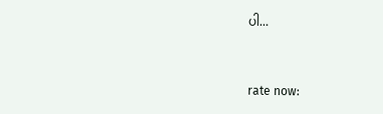ပါ...


rate now: